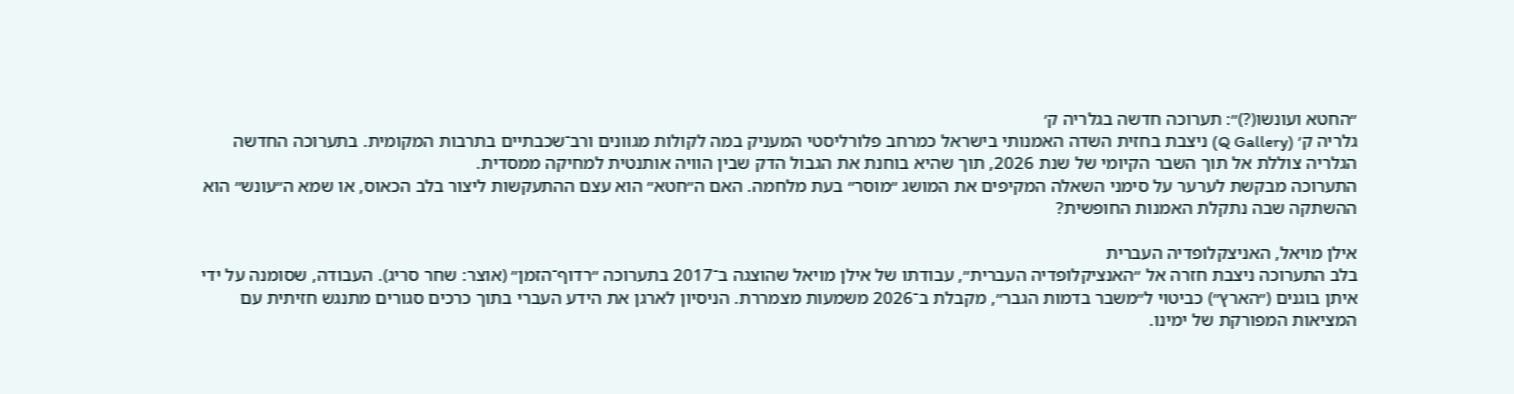״החטא ועונשו(?)״: תערוכה חדשה בגלריה ק׳
גלריה ק׳ (Q Gallery) ניצבת בחזית השדה האמנותי בישראל כמרחב פלורליסטי המעניק במה לקולות מגוונים ורב־שכבתיים בתרבות המקומית. בתערוכה החדשה הגלריה צוללת אל תוך השבר הקיומי של שנת 2026, תוך שהיא בוחנת את הגבול הדק שבין הוויה אותנטית למחיקה ממסדית.
התערוכה מבקשת לערער על סימני השאלה המקיפים את המושג ״מוסר״ בעת מלחמה. האם ה״חטא״ הוא עצם ההתעקשות ליצור בלב הכאוס, או שמא ה״עונש״ הוא ההשתקה שבה נתקלת האמנות החופשית?

אילן מויאל, האניצקלופדיה העברית
בלב התערוכה ניצבת חזרה אל ״האנציקלופדיה העברית״, עבודתו של אילן מויאל שהוצגה ב־2017 בתערוכה ״רדוף־הזמן״ (אוצר: שחר סריג). העבודה, שסומנה על ידי איתן בוגנים (״הארץ״) כביטוי ל״משבר בדמות הגבר״, מקבלת ב־2026 משמעות מצמררת. הניסיון לארגן את הידע העברי בתוך כרכים סגורים מתנגש חזיתית עם המציאות המפורקת של ימינו.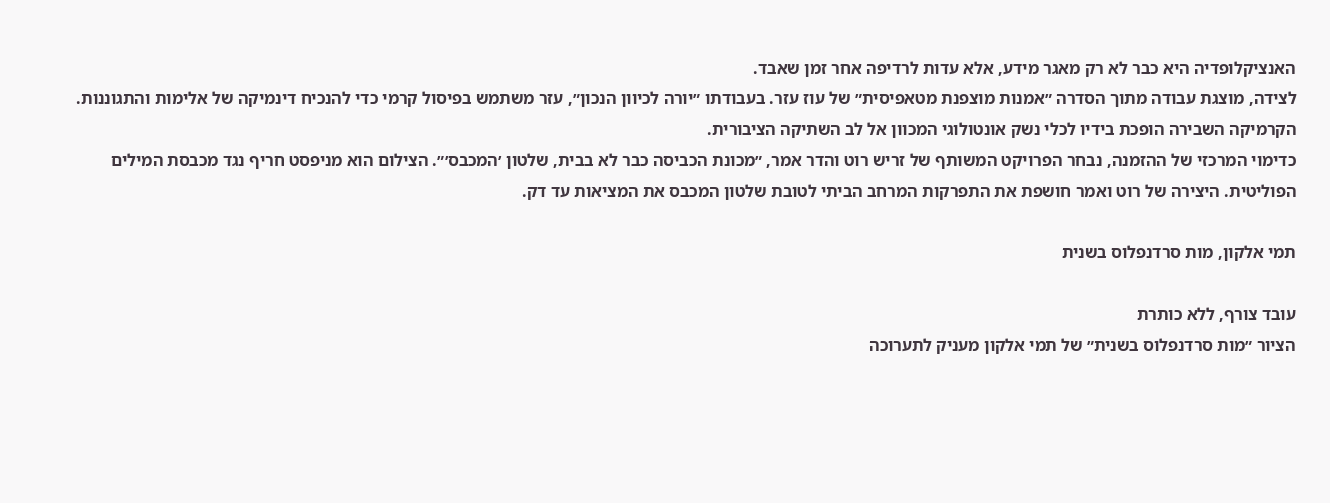האנציקלופדיה היא כבר לא רק מאגר מידע, אלא עדות לרדיפה אחר זמן שאבד.
לצידה, מוצגת עבודה מתוך הסדרה ״אמנות מוצפנת מטאפיסית״ של עוז עזר. בעבודתו ״יורה לכיוון הנכון״, עזר משתמש בפיסול קרמי כדי להנכיח דינמיקה של אלימות והתגוננות. הקרמיקה השבירה הופכת בידיו לכלי נשק אונטולוגי המכוון אל לב השתיקה הציבורית.
כדימוי המרכזי של ההזמנה, נבחר הפרויקט המשותף של זריש רוט והדר אמר, ״מכונת הכביסה כבר לא בבית, שלטון ׳המכבס׳״. הצילום הוא מניפסט חריף נגד מכבסת המילים הפוליטית. היצירה של רוט ואמר חושפת את התפרקות המרחב הביתי לטובת שלטון המכבס את המציאות עד דק.

תמי אלקון, מות סרדנפלוס בשנית

עובד צורף, ללא כותרת
הציור ״מות סרדנפלוס בשנית״ של תמי אלקון מעניק לתערוכה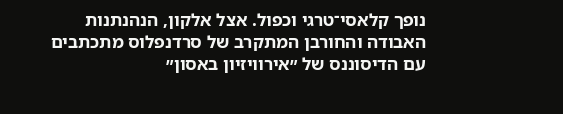נופך קלאסי־טרגי וכפול. אצל אלקון, הנהנתנות האבודה והחורבן המתקרב של סרדנפלוס מתכתבים עם הדיסוננס של ״אירוויזיון באסון״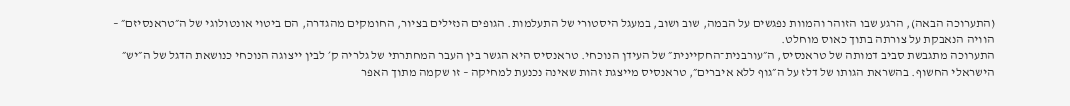(התערוכה הבאה), הרגע שבו הזוהר והמוות נפגשים על הבמה, שוב ושוב, במעגל היסטורי של התעלמות. הגופים הנזילים בציור, החומקים מהגדרה, הם ביטוי אונטולוגי של ה״טראנסיזם״ – הוויה הנאבקת על צורתה בתוך כאוס מוחלט.
התערוכה מתגבשת סביב דמותה של טראנסיס, ה״עורבנית־החקיינית״ של העידן הנוכחי. טראנסיס היא הגשר בין העבר המחתרתי של גלריה ק׳ לבין ייצוגה הנוכחי כנושאת הדגל של ה״יש״ הישראלי החשוף. בהשראת הגותו של דלז על ה״גוף ללא איברים״, טראנסיס מייצגת זהות שאינה נכנעת למחיקה – זו שקמה מתוך האפר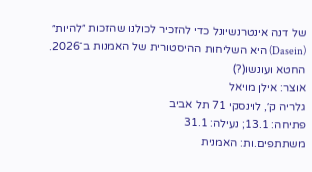של דנה אינטרנשיונל כדי להזכיר לכולנו שהזכות ״להיות״ (Dasein) היא השליחות ההיסטורית של האמנות ב־2026.
החטא ועונשו(?)
אוצר: אילן מויאל
גלריה ק׳, לוינסקי 71 תל אביב
פתיחה: 13.1; נעילה: 31.1
משתתפים.ות: האמנית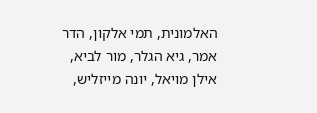האלמונית, תמי אלקון, הדר אמר, גיא הגלר, מור לביא, אילן מויאל, יונה מייזליש,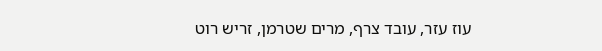עוז עזר, עובד צרף, מרים שטרמן, זריש רוט